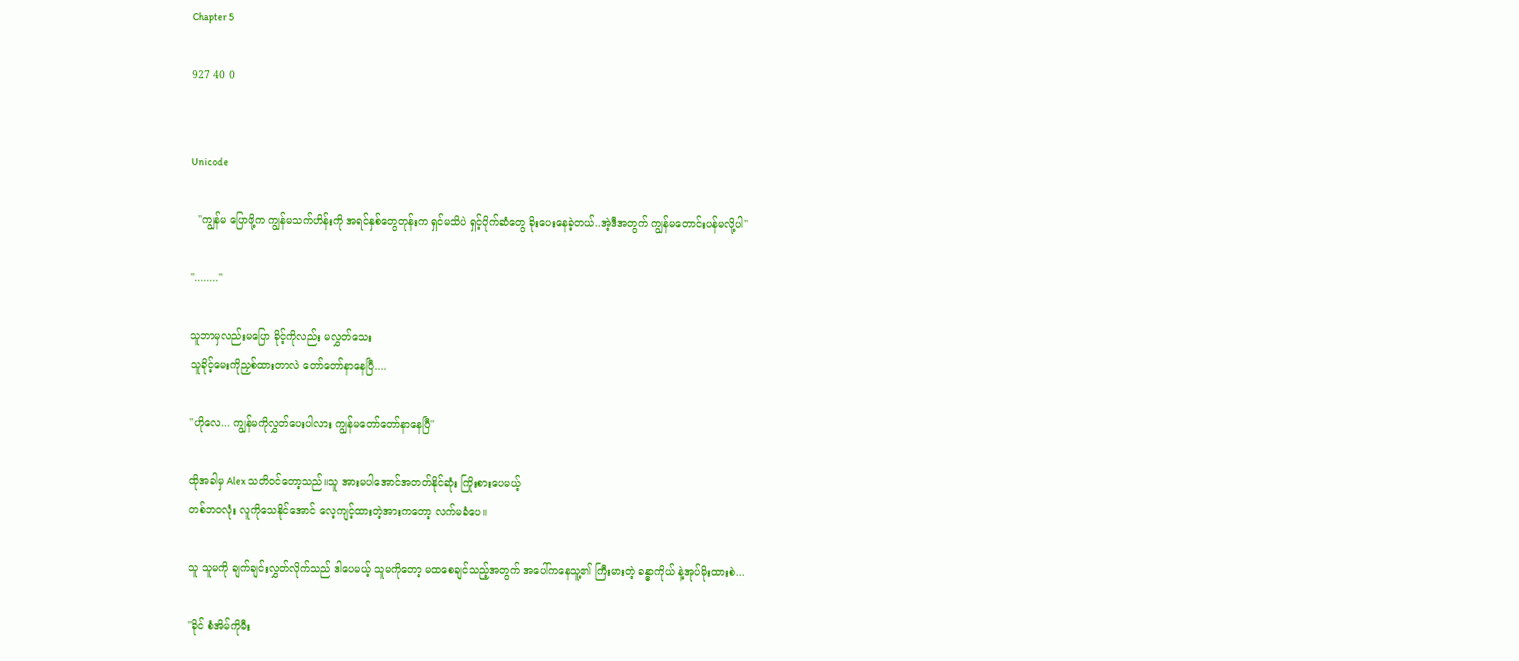Chapter 5

927 40 0


Unicode

  ''ကျွန်မ ပြောဖို့က ကျွန်မသက်ဟိန်းကို အရင်နှစ်တွေတုန်းက ရှင်မသိပဲ ရှင့်ပိုက်ဆံတွေ ခိုးပေးနေခဲ့တယ်..အဲ့ဒီအတွက် ကျွန်မတောင်းပန်မလို့ပါ''

''........''

သူဘာမှလည်းမပြော ခိုင့်ကိုလည်း မလွှတ်သေး
သူခိုင့်မေးကိုညှစ်ထားတာလဲ တော်တော်နာနေပြီ....

''ဟိုလေ... ကျွန်မကိုလွှတ်ပေးပါလား ကျွန်မတော်တော်နာနေပြီ''

ထိုအခါမှ Alex သတိဝင်တော့သည်။သူ အားမပါအောင်အတတ်နိုင်ဆုံး ကြိုးစားပေမယ့်
တစ်ဘဝလုံး လူကိုသေနိုင်အောင် လေ့ကျင့်ထားတဲ့အားကတော့ လက်မခံပေ။

သူ သူမကို ချက်ချင်းလွှတ်လိုက်သည် ဒါပေမယ့် သူမကိုတော့ မထစေချင်သည့်အတွက် အပေါ်ကနေသူ့၏ ကြီးမားတဲ့ ခန္ဓာကိုယ် နဲ့အုပ်မိုးထားစဲ...

''ခိုင် စံအိမ်ကိုမီး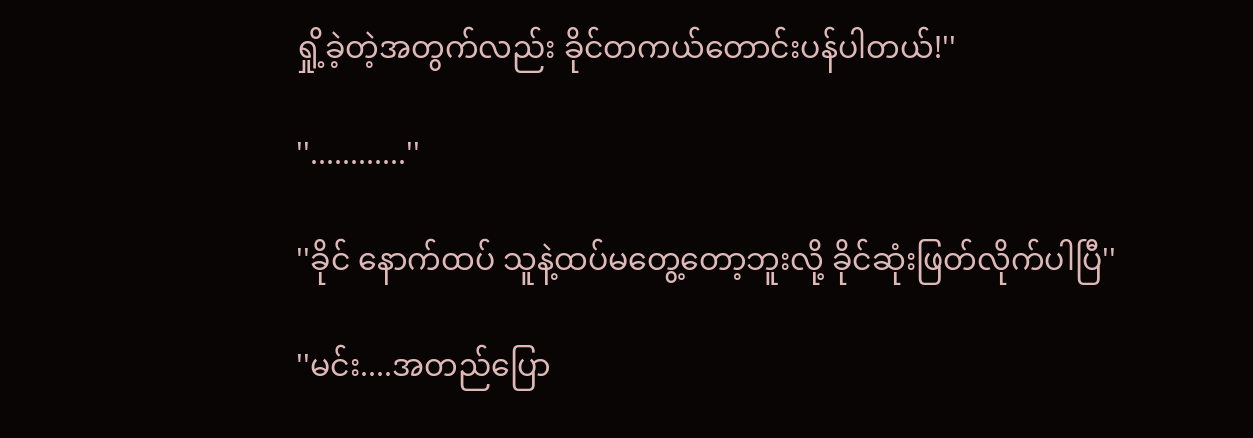ရှို့ခဲ့တဲ့အတွက်လည်း ခိုင်တကယ်တောင်းပန်ပါတယ်!''

''............''

''ခိုင် နောက်ထပ် သူနဲ့ထပ်မတွေ့တော့ဘူးလို့ ခိုင်ဆုံးဖြတ်လိုက်ပါပြီ''

''မင်း....အတည်ပြော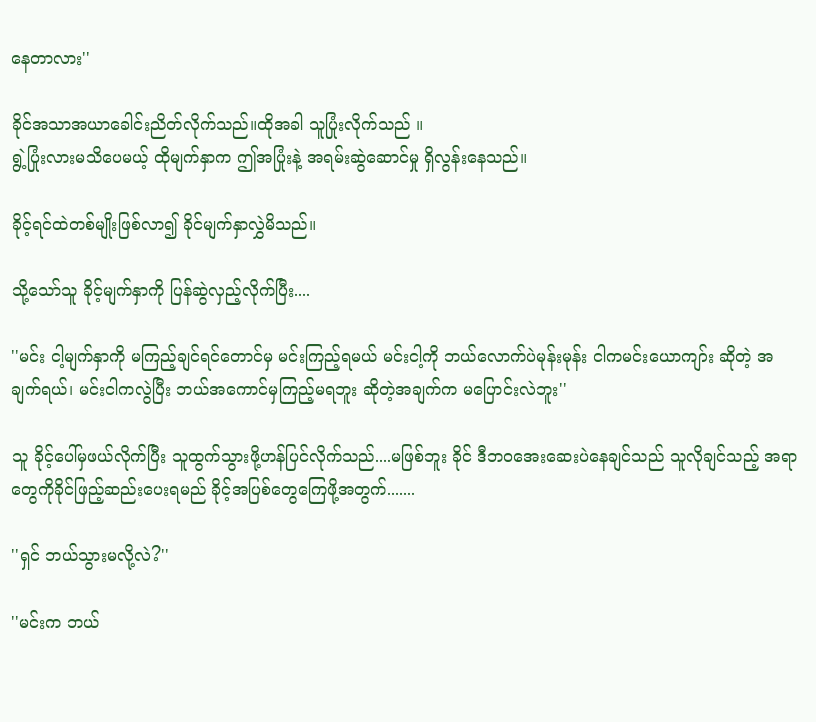နေတာလား''

ခိုင်အသာအယာခေါင်းညိတ်လိုက်သည်။ထိုအခါ သူပြုံးလိုက်သည် ။
ရွဲ့ပြုံးလားမသိပေမယ့် ထိုမျက်နှာက ဤအပြုံးနဲ့ အရမ်းဆွဲဆောင်မှု ရှိလွန်းနေသည်။

ခိုင့်ရင်ထဲတစ်မျိုးဖြစ်လာ၍ ခိုင်မျက်နှာလွှဲမိသည်။

သို့သော်သူ ခိုင့်မျက်နှာကို ပြန်ဆွဲလှည့်လိုက်ပြီး....

''မင်း ငါ့မျက်နှာကို မကြည့်ချင်ရင်တောင်မှ မင်းကြည့်ရမယ် မင်းငါ့ကို ဘယ်လောက်ပဲမုန်းမုန်း ငါကမင်းယောကျာ်း ဆိုတဲ့ အချက်ရယ်၊ မင်းငါကလွဲပြီး ဘယ်အကောင်မှကြည့်မရဘူး ဆိုတဲ့အချက်က မပြောင်းလဲဘူး''

သူ ခိုင့်ပေါ်မှဖယ်လိုက်ပြီး သူထွက်သွားဖို့ဟန်ပြင်လိုက်သည်....မဖြစ်ဘူး ခိုင် ဒီဘဝအေးဆေးပဲနေချင်သည် သူလိုချင်သည့် အရာတွေကိုခိုင်ဖြည့်ဆည်းပေးရမည် ခိုင့်အပြစ်တွေကြေဖို့အတွက်.......

''ရှင် ဘယ်သွားမလို့လဲ?''

''မင်းက ဘယ်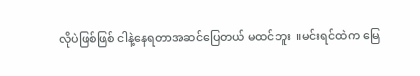လိုပဲဖြစ်ဖြစ် ငါနဲ့နေရတာအဆင်ပြေတယ် မထင်ဘူး  ။မင်းရင်ထဲက မြေ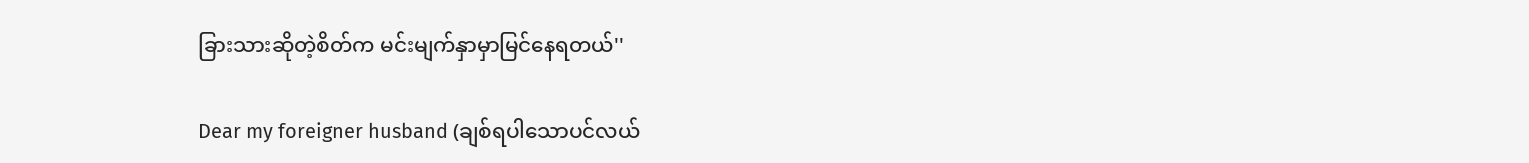ခြားသားဆိုတဲ့စိတ်က မင်းမျက်နှာမှာမြင်နေရတယ်''

Dear my foreigner husband (ချစ်ရပါသောပင်လယ်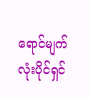ရောင်မျက်လုံးပိုင်ရှင်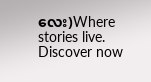လေး)Where stories live. Discover now